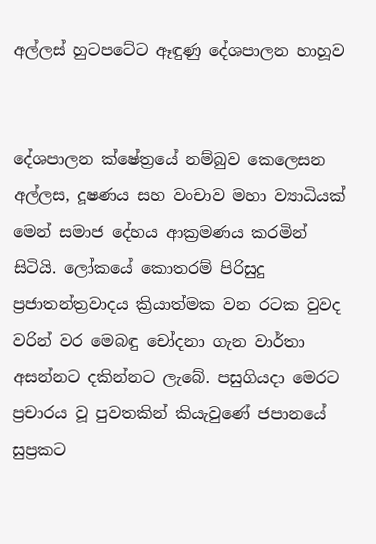අල්ලස් හුටපටේට ඈඳුණු දේශපාලන හාහූව


දේශපාලන ක්ෂේත්‍රයේ නම්බුව කෙලෙසන අල්ලස, දූෂණය සහ වංචාව මහා ව්‍යාධියක් මෙන් සමාජ දේහය ආක්‍රමණය කරමින් සිටියි. ලෝකයේ කොතරම් පිරිසුදු ප්‍රජාතන්ත්‍රවාදය ක්‍රියාත්මක වන රටක වුවද වරින් වර මෙබඳු චෝදනා ගැන වාර්තා අසන්නට දකින්නට ලැබේ. පසුගියදා මෙරට ප්‍රචාරය වූ පුවතකින් කියැවුණේ ජපානයේ සුප්‍රකට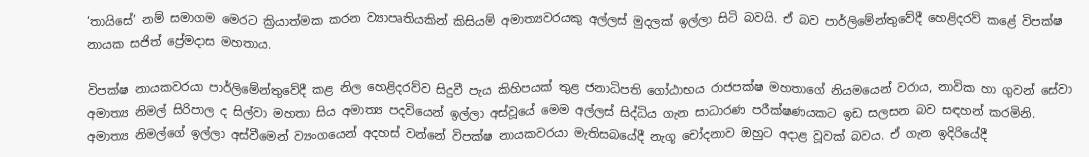‘තායිසේ’ නම් සමාගම මෙරට ක්‍රියාත්මක කරන ව්‍යාපෘතියකින් කිසියම් අමාත්‍යවරයකු අල්ලස් මුදලක් ඉල්ලා සිටි බවයි. ඒ බව පාර්ලිමේන්තුවේදී හෙළිදරව් කළේ විපක්ෂ නායක සජිත් ප්‍රේමදාස මහතාය.

විපක්ෂ නායකවරයා පාර්ලිමේන්තුවේදී කළ නිල හෙළිදරව්ව සිදුවී පැය කිහිපයක් තුළ ජනාධිපති ගෝඨාභය රාජපක්ෂ මහතාගේ නියමයෙන් වරාය, නාවික හා ගුවන් සේවා අමාත්‍ය නිමල් සිරිපාල ද සිල්වා මහතා සිය අමාත්‍ය පදවියෙන් ඉල්ලා අස්වූයේ මෙම අල්ලස් සිද්ධිය ගැන සාධාරණ පරීක්ෂණයකට ඉඩ සලසන බව සඳහන් කරමිනි. අමාත්‍ය නිමල්ගේ ඉල්ලා අස්වීමෙන් ව්‍යංගයෙන් අදහස් වන්නේ විපක්ෂ නායකවරයා මැතිසබයේදී නැගූ චෝදනාව ඔහුට අදාළ වූවක් බවය. ඒ ගැන ඉදිරියේදී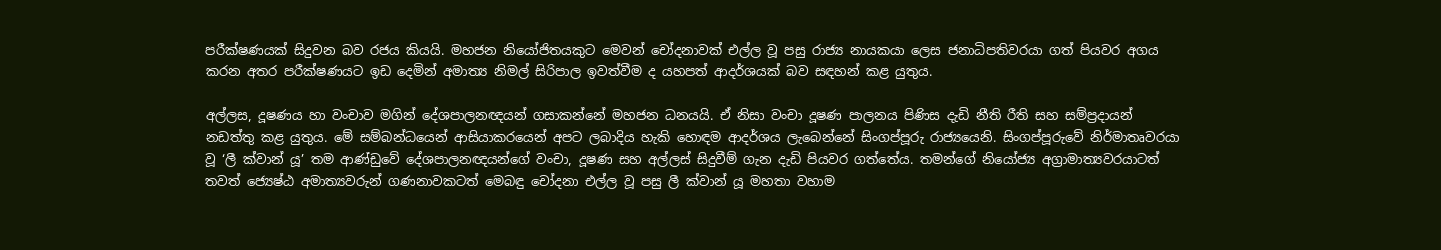පරීක්ෂණයක් සිදුවන බව රජය කියයි. මහජන නියෝජිතයකුට මෙවන් චෝදනාවක් එල්ල වූ පසු රාජ්‍ය නායකයා ලෙස ජනාධිපතිවරයා ගත් පියවර අගය කරන අතර පරීක්ෂණයට ඉඩ දෙමින් අමාත්‍ය නිමල් සිරිපාල ඉවත්වීම ද යහපත් ආදර්ශයක් බව සඳහන් කළ යුතුය.

අල්ලස, දූෂණය හා වංචාව මගින් දේශපාලනඥයන් ගසාකන්නේ මහජන ධනයයි. ඒ නිසා වංචා දූෂණ පාලනය පිණිස දැඩි නීති රීති සහ සම්ප්‍රදායන් නඩත්තු කළ යුතුය. මේ සම්බන්ධයෙන් ආසියාකරයෙන් අපට ලබාදිය හැකි හොඳම ආදර්ශය ලැබෙන්නේ සිංගප්පූරු රාජ්‍යයෙනි. සිංගප්පූරුවේ නිර්මාතෘවරයා වූ ‘ලී ක්වාන් යූ’ තම ආණ්ඩුවේ දේශපාලනඥයන්ගේ වංචා, දූෂණ සහ අල්ලස් සිදුවීම් ගැන දැඩි පියවර ගත්තේය. තමන්ගේ නියෝජ්‍ය අග්‍රාමාත්‍යවරයාටත් තවත් ජ්‍යෙෂ්ඨ අමාත්‍යවරුන් ගණනාවකටත් මෙබඳු චෝදනා එල්ල වූ පසු ලී ක්වාන් යූ මහතා වහාම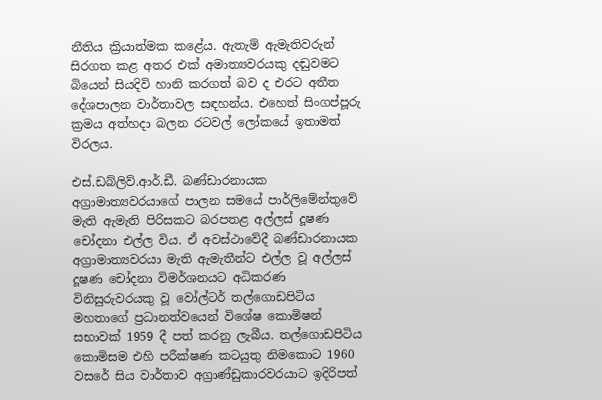නීතිය ක්‍රියාත්මක කළේය. ඇතැම් ඇමැතිවරුන් සිරගත කළ අතර එක් අමාත්‍යවරයකු දඬුවමට බියෙන් සියදිවි හානි කරගත් බව ද එරට අතීත දේශපාලන වාර්තාවල සඳහන්ය. එහෙත් සිංගප්පූරු ක්‍රමය අත්හදා බලන රටවල් ලෝකයේ ඉතාමත් විරලය.

එස්.ඩබ්ලිව්.ආර්.ඩී. බණ්ඩාරනායක අග්‍රාමාත්‍යවරයාගේ පාලන සමයේ පාර්ලිමේන්තුවේ මැති ඇමැති පිරිසකට බරපතළ අල්ලස් දූෂණ චෝදනා එල්ල විය. ඒ අවස්ථාවේදී බණ්ඩාරනායක අග්‍රාමාත්‍යවරයා මැති ඇමැතීන්ට එල්ල වූ අල්ලස් දූෂණ චෝදනා විමර්ශනයට අධිකරණ විනිසුරුවරයකු වූ වෝල්ටර් තල්ගොඩපිටිය මහතාගේ ප්‍රධානත්වයෙන් විශේෂ කොමිෂන් සභාවක් 1959 දී පත් කරනු ලැබීය. තල්ගොඩපිටිය කොමිසම එහි පරීක්ෂණ කටයුතු නිමකොට 1960 වසරේ සිය වාර්තාව අග්‍රාණ්ඩුකාරවරයාට ඉදිරිපත්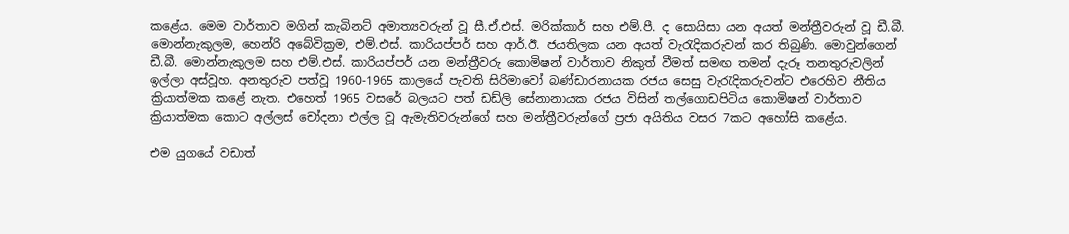කළේය. මෙම වාර්තාව මගින් කැබිනට් අමාත්‍යවරුන් වූ සී.ඒ.එස්. මරික්කාර් සහ එම්.පී. ද සොයිසා යන අයත් මන්ත්‍රීවරුන් වූ ඩී.බී. මොන්නැකුලම, හෙන්රි අබේවික්‍රම, එම්.එස්. කාරියප්පර් සහ ආර්.ඊ. ජයතිලක යන අයත් වැරැදිකරුවන් කර තිබුණි. මොවුන්ගෙන් ඩී.බී. මොන්නැකුලම සහ එම්.එස්. කාරියප්පර් යන මන්ත්‍රීවරු කොමිෂන් වාර්තාව නිකුත් වීමත් සමඟ තමන් දැරූ තනතුරුවලින් ඉල්ලා අස්වූහ. අනතුරුව පත්වූ 1960-1965 කාලයේ පැවති සිරිමාවෝ බණ්ඩාරනායක රජය සෙසු වැරැදිකරුවන්ට එරෙහිව නීතිය ක්‍රියාත්මක කළේ නැත. එහෙත් 1965 වසරේ බලයට පත් ඩඩ්ලි සේනානායක රජය විසින් තල්ගොඩපිටිය කොමිෂන් වාර්තාව ක්‍රියාත්මක කොට අල්ලස් චෝදනා එල්ල වූ ඇමැතිවරුන්ගේ සහ මන්ත්‍රීවරුන්ගේ ප්‍රජා අයිතිය වසර 7කට අහෝසි කළේය.

එම යුගයේ වඩාත්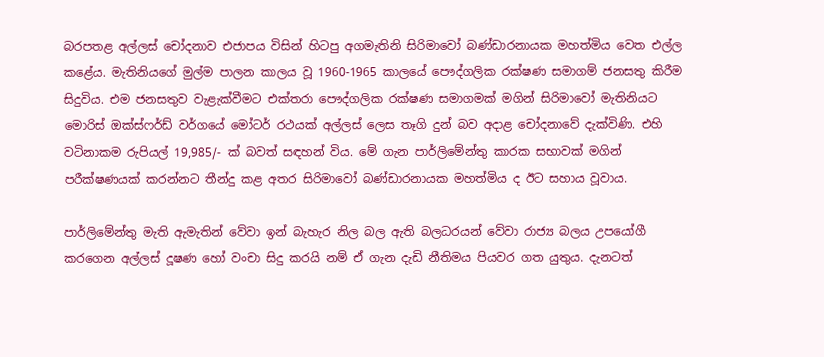බරපතළ අල්ලස් චෝදනාව එජාපය විසින් හිටපු අගමැතිනි සිරිමාවෝ බණ්ඩාරනායක මහත්මිය වෙත එල්ල කළේය. මැතිනියගේ මුල්ම පාලන කාලය වූ 1960-1965 කාලයේ පෞද්ගලික රක්ෂණ සමාගම් ජනසතු කිරීම සිදුවිය. එම ජනසතුව වැළැක්වීමට එක්තරා පෞද්ගලික රක්ෂණ සමාගමක් මගින් සිරිමාවෝ මැතිනියට මොරිස් ඔක්ස්ෆර්ඩ් වර්ගයේ මෝටර් රථයක් අල්ලස් ලෙස තෑගි දුන් බව අදාළ චෝදනාවේ දැක්විණි. එහි වටිනාකම රුපියල් 19,985/- ක් බවත් සඳහන් විය. මේ ගැන පාර්ලිමේන්තු කාරක සභාවක් මගින් පරීක්ෂණයක් කරන්නට තීන්දු කළ අතර සිරිමාවෝ බණ්ඩාරනායක මහත්මිය ද ඊට සහාය වූවාය.

පාර්ලිමේන්තු මැති ඇමැතින් වේවා ඉන් බැහැර නිල බල ඇති බලධරයන් වේවා රාජ්‍ය බලය උපයෝගී කරගෙන අල්ලස් දූෂණ හෝ වංචා සිදු කරයි නම් ඒ ගැන දැඩි නීතිමය පියවර ගත යුතුය. දැනටත්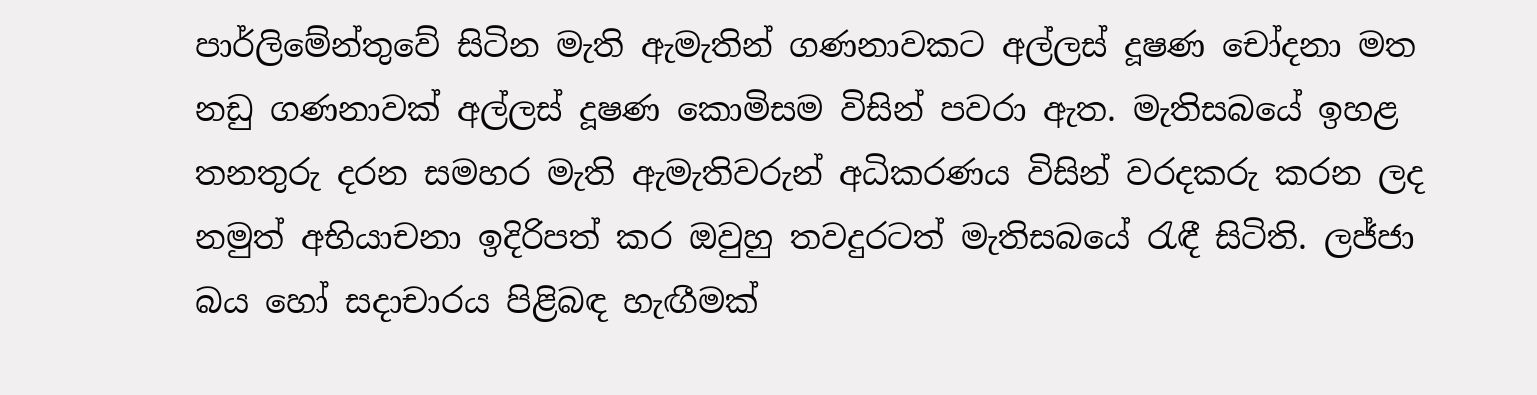පාර්ලිමේන්තුවේ සිටින මැති ඇමැතින් ගණනාවකට අල්ලස් දූෂණ චෝදනා මත නඩු ගණනාවක් අල්ලස් දූෂණ කොමිසම විසින් පවරා ඇත. මැතිසබයේ ඉහළ තනතුරු දරන සමහර මැති ඇමැතිවරුන් අධිකරණය විසින් වරදකරු කරන ලද නමුත් අභියාචනා ඉදිරිපත් කර ඔවුහු තවදුරටත් මැතිසබයේ රැඳී සිටිති. ලජ්ජා බය හෝ සදාචාරය පිළිබඳ හැඟීමක්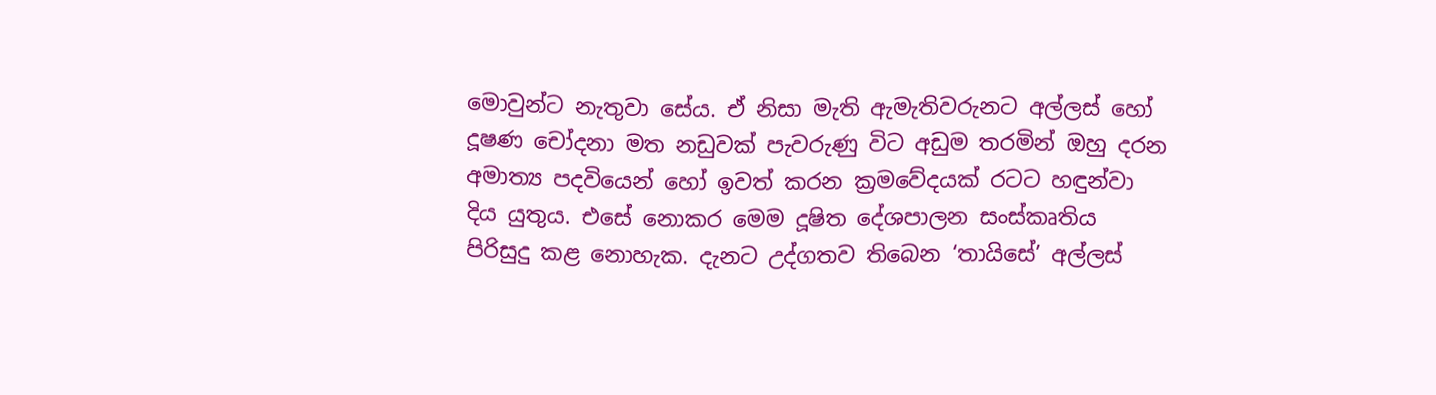මොවුන්ට නැතුවා සේය. ඒ නිසා මැති ඇමැතිවරුනට අල්ලස් හෝ දූෂණ චෝදනා මත නඩුවක් පැවරුණු විට අඩුම තරමින් ඔහු දරන අමාත්‍ය පදවියෙන් හෝ ඉවත් කරන ක්‍රමවේදයක් රටට හඳුන්වා දිය යුතුය. එසේ නොකර මෙම දූෂිත දේශපාලන සංස්කෘතිය පිරිසුදු කළ නොහැක. දැනට උද්ගතව තිබෙන ‘තායිසේ’ අල්ලස්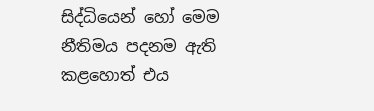සිද්ධියෙන් හෝ මෙම නීතිමය පදනම ඇති කළහොත් එය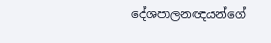දේශපාලනඥයන්ගේ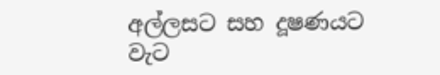අල්ලසට සහ දූෂණයට වැට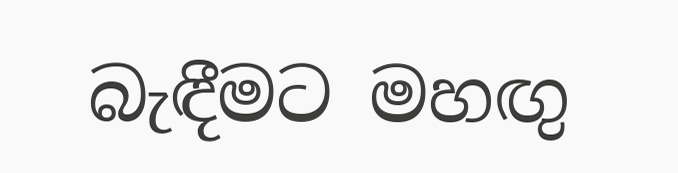බැඳීමට මහඟු‍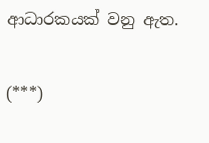ආධාරකයක් වනු ඇත.

(***)